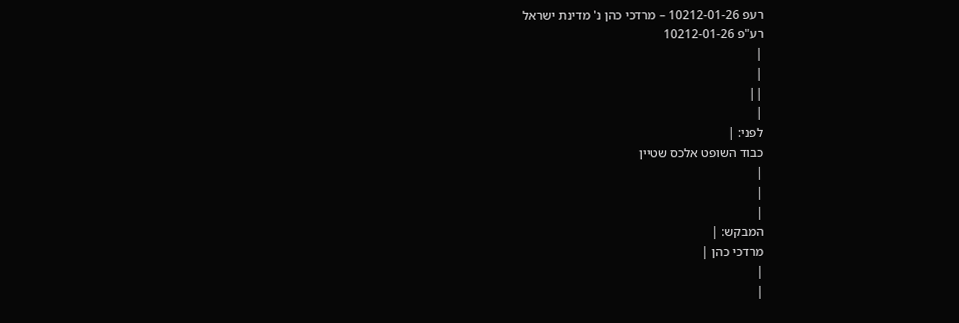רעפ 10212-01-26 – מרדכי כהן נ' מדינת ישראל
רע"פ 10212-01-26
|
|
||
|
לפני: |
כבוד השופט אלכס שטיין
|
|
|
המבקש: |
מרדכי כהן |
|
|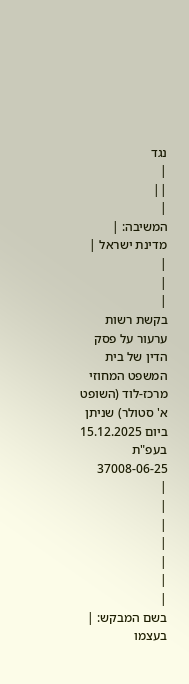נגד
|
||
|
המשיבה: |
מדינת ישראל |
|
|
|
בקשת רשות ערעור על פסק הדין של בית המשפט המחוזי מרכז-לוד (השופט א' סטולר) שניתן ביום 15.12.2025 בעפ"ת 37008-06-25
|
|
|
|
|
|
|
בשם המבקש: |
בעצמו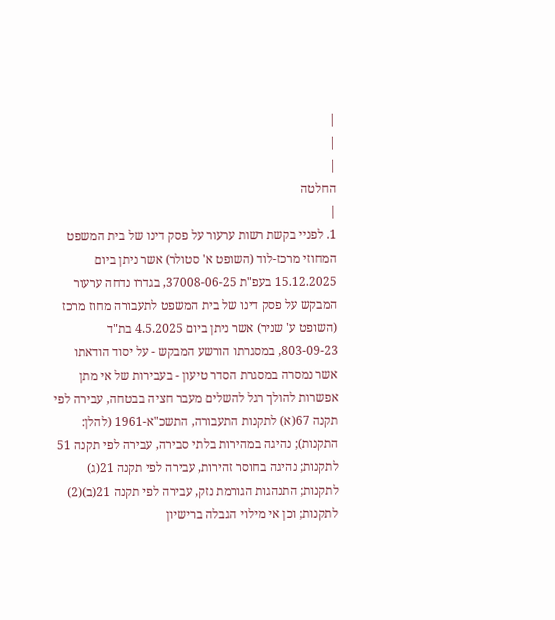|
|
|
החלטה
|
1. לפניי בקשת רשות ערעור על פסק דינו של בית המשפט המחוזי מרכז-לוד (השופט א' סטולר) אשר ניתן ביום 15.12.2025 בעפ"ת 37008-06-25, בגדרו נדחה ערעור המבקש על פסק דינו של בית המשפט לתעבורה מחוז מרכז (השופט ע' שניר) אשר ניתן ביום 4.5.2025 בת"ד 803-09-23, במסגרתו הורשע המבקש - על יסוד הודאתו אשר נמסרה במסגרת הסדר טיעון - בעבירות של אי מתן אפשרות להולך רגל להשלים מעבר חציה בבטחה, עבירה לפי תקנה 67(א) לתקנות התעבורה, התשכ"א-1961 (להלן: התקנות); נהיגה במהירות בלתי סבירה, עבירה לפי תקנה 51 לתקנות; נהיגה בחוסר זהירות, עבירה לפי תקנה 21(ג) לתקנות; התנהגות הגורמת נזק, עבירה לפי תקנה 21(ב)(2) לתקנות; וכן אי מילוי הגבלה ברישיון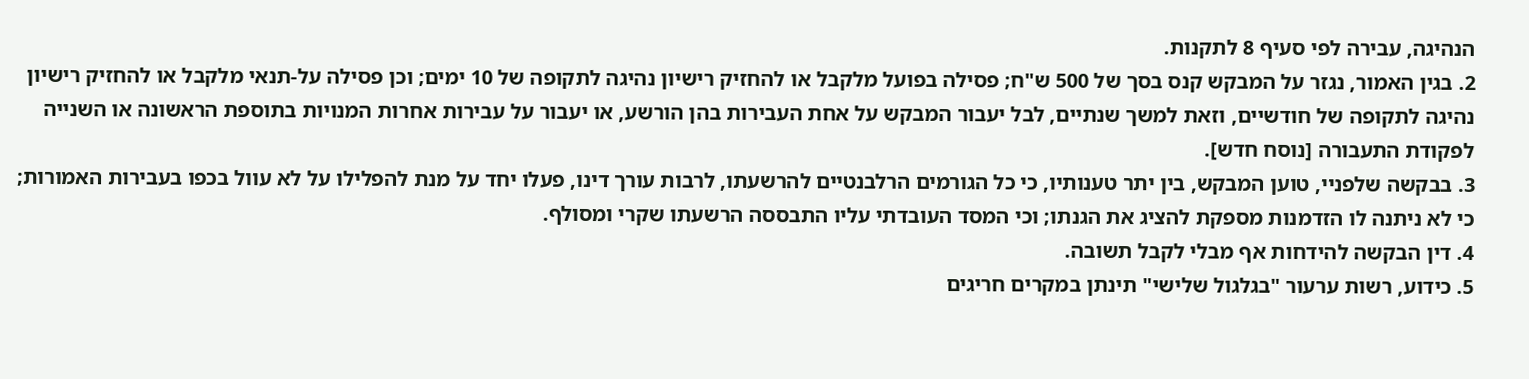הנהיגה, עבירה לפי סעיף 8 לתקנות.
2. בגין האמור, נגזר על המבקש קנס בסך של 500 ש"ח; פסילה בפועל מלקבל או להחזיק רישיון נהיגה לתקופה של 10 ימים; וכן פסילה על-תנאי מלקבל או להחזיק רישיון נהיגה לתקופה של חודשיים, וזאת למשך שנתיים, לבל יעבור המבקש על אחת העבירות בהן הורשע, או יעבור על עבירות אחרות המנויות בתוספת הראשונה או השנייה לפקודת התעבורה [נוסח חדש].
3. בבקשה שלפניי, טוען המבקש, בין יתר טענותיו, כי כל הגורמים הרלבנטיים להרשעתו, לרבות עורך דינו, פעלו יחד על מנת להפלילו על לא עוול בכפו בעבירות האמורות; כי לא ניתנה לו הזדמנות מספקת להציג את הגנתו; וכי המסד העובדתי עליו התבססה הרשעתו שקרי ומסולף.
4. דין הבקשה להידחות אף מבלי לקבל תשובה.
5. כידוע, רשות ערעור "בגלגול שלישי" תינתן במקרים חריגים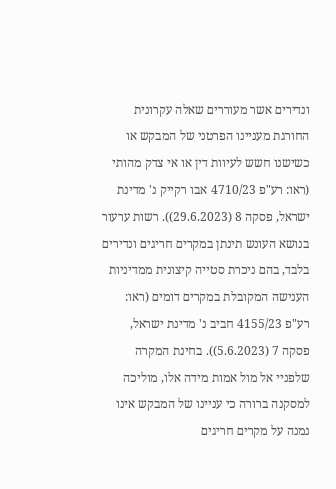ונדירים אשר מעוררים שאלה עקרונית החורגת מעניינו הפרטני של המבקש או כשישנו חשש לעיוות דין או אי צדק מהותי (ראו: רע"פ 4710/23 אבו רקייק נ' מדינת ישראל, פסקה 8 (29.6.2023)). רשות ערעור בנושא העונש תינתן במקרים חריגים ונדירים בלבד, בהם ניכרת סטייה קיצונית ממדיניות הענישה המקובלת במקרים דומים (ראו: רע"פ 4155/23 חביב נ' מדינת ישראל, פסקה 7 (5.6.2023)). בחינת המקרה שלפניי אל מול אמות מידה אלו, מוליכה למסקנה ברורה כי עניינו של המבקש אינו נמנה על מקרים חריגים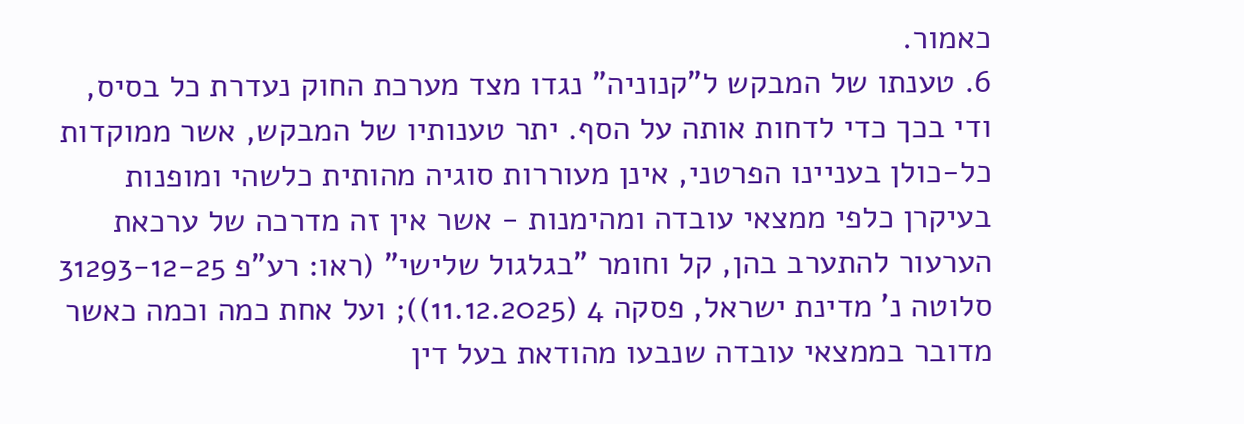כאמור.
6. טענתו של המבקש ל"קנוניה" נגדו מצד מערכת החוק נעדרת כל בסיס, ודי בכך כדי לדחות אותה על הסף. יתר טענותיו של המבקש, אשר ממוקדות כל-כולן בעניינו הפרטני, אינן מעוררות סוגיה מהותית כלשהי ומופנות בעיקרן כלפי ממצאי עובדה ומהימנות - אשר אין זה מדרכה של ערכאת הערעור להתערב בהן, קל וחומר "בגלגול שלישי" (ראו: רע"פ 31293-12-25 סלוטה נ' מדינת ישראל, פסקה 4 (11.12.2025)); ועל אחת כמה וכמה כאשר מדובר בממצאי עובדה שנבעו מהודאת בעל דין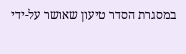במסגרת הסדר טיעון שאושר על-ידי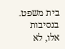בית משפט. בנסיבות אלו, לא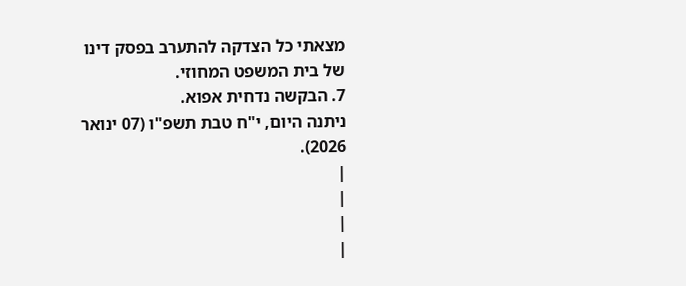מצאתי כל הצדקה להתערב בפסק דינו של בית המשפט המחוזי.
7. הבקשה נדחית אפוא.
ניתנה היום, י"ח טבת תשפ"ו (07 ינואר 2026).
|
|
|
|